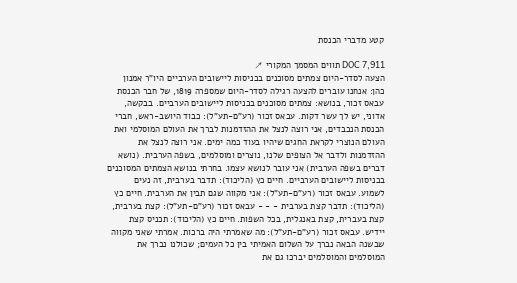קטע מדברי הכנסת

DOC 7,911 תווים המסמך המקורי ↗
הצעה לסדר-היום צמתים מסוכנים בכניסות ליישובים הערביים היו"ר אמנון כהן: אנחנו עוברים להצעה רגילה לסדר-היום שמספרה 1819, של חבר הכנסת עבאס זכור, בנושא: צמתים מסוכנים בכניסות ליישובים הערביים. בבקשה, אדוני, יש לך עשר דקות. עבאס זכור (רע"ם-תע"ל): כבוד היושב-ראש, חברי הכנסת הנכבדים, אני רוצה לנצל את ההזדמנות לברך את העולם המוסלמי ואת העולם הנוצרי לקראת החגים שיהיו בעוד כמה ימים. אני רוצה לנצל את ההזדמנות ולדבר אל הצופים שלנו, נוצרים ומוסלמים, בשפה הערבית. (נושא דברים בשפה הערבית) אני עובר לנושא עצמו. בחרתי בנושא הצמתים המסוכנים בכניסות ליישובים הערביים. חיים כץ (הליכוד): תדבר בערבית, זה נעים לשמוע. עבאס זכור (רע"ם-תע"ל): אני מקווה שגם תבין את הערבית. חיים כץ (הליכוד): תדבר קצת בערבית - - - עבאס זכור (רע"ם-תע"ל): קצת בערבית, קצת בעברית, קצת באנגלית, בכל השפות. חיים כץ (הליכוד): תכניס קצת יידיש. עבאס זכור (רע"ם-תע"ל): מה שאמרתי היה ברכות. אמרתי שאני מקווה שבשנה הבאה נברך על השלום האמיתי בין כל העמים; שכולנו נברך את המוסלמים והמוסלמים יברכו גם את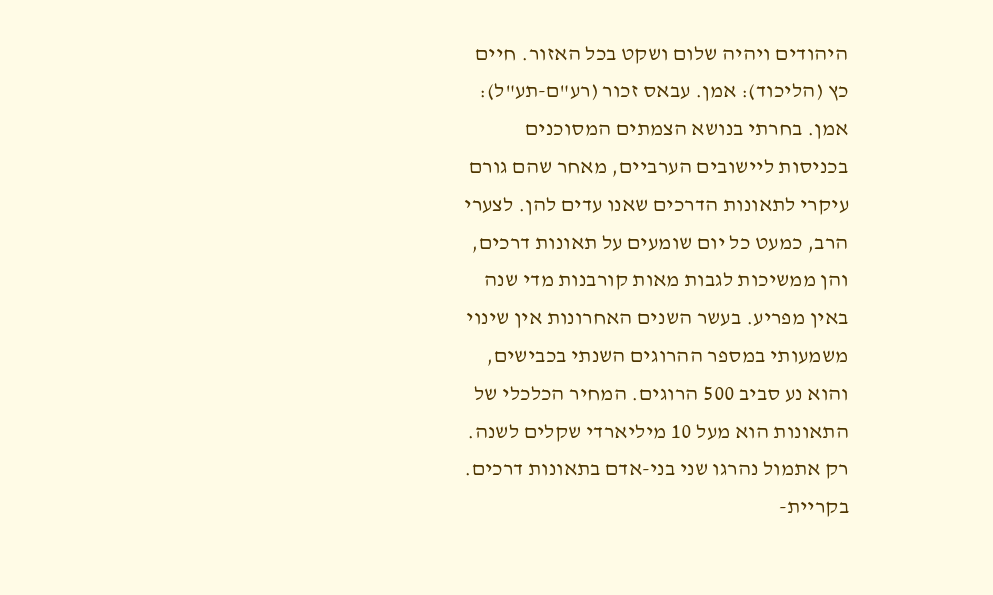היהודים ויהיה שלום ושקט בכל האזור. חיים כץ (הליכוד): אמן. עבאס זכור (רע"ם-תע"ל): אמן. בחרתי בנושא הצמתים המסוכנים בכניסות ליישובים הערביים, מאחר שהם גורם עיקרי לתאונות הדרכים שאנו עדים להן. לצערי הרב, כמעט כל יום שומעים על תאונות דרכים, והן ממשיכות לגבות מאות קורבנות מדי שנה באין מפריע. בעשר השנים האחרונות אין שינוי משמעותי במספר ההרוגים השנתי בכבישים, והוא נע סביב 500 הרוגים. המחיר הכלכלי של התאונות הוא מעל 10 מיליארדי שקלים לשנה. רק אתמול נהרגו שני בני-אדם בתאונות דרכים. בקריית-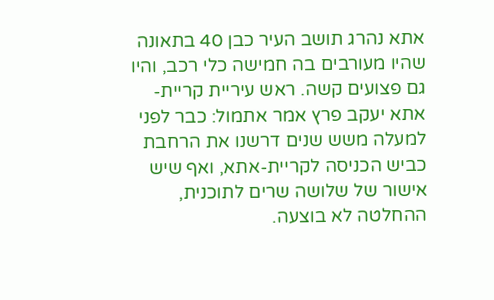אתא נהרג תושב העיר כבן 40 בתאונה שהיו מעורבים בה חמישה כלי רכב, והיו גם פצועים קשה. ראש עיריית קריית-אתא יעקב פרץ אמר אתמול: כבר לפני למעלה משש שנים דרשנו את הרחבת כביש הכניסה לקריית-אתא, ואף שיש אישור של שלושה שרים לתוכנית, ההחלטה לא בוצעה.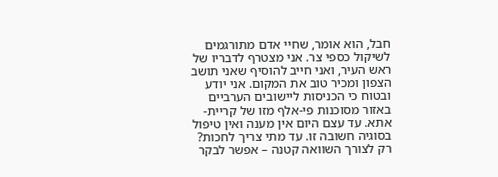חבל, הוא אומר, שחיי אדם מתורגמים לשיקול כספי צר. אני מצטרף לדבריו של ראש העיר, ואני חייב להוסיף שאני תושב הצפון ומכיר טוב את המקום. אני יודע ובטוח כי הכניסות ליישובים הערביים באזור מסוכנות פי-אלף מזו של קריית-אתא. עד עצם היום אין מענה ואין טיפול בסוגיה חשובה זו. עד מתי צריך לחכות? רק לצורך השוואה קטנה – אפשר לבקר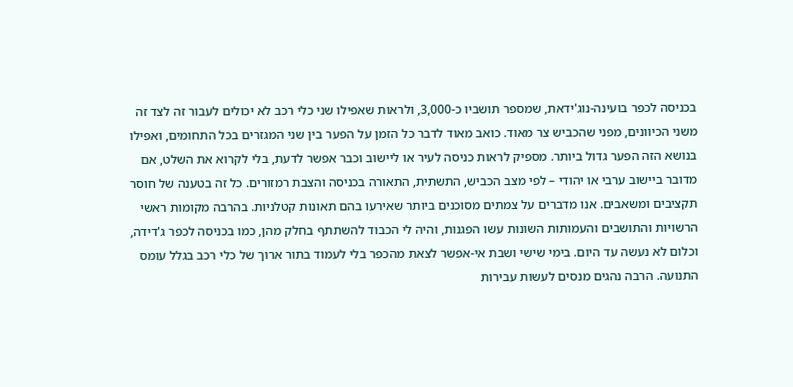בכניסה לכפר בועינה-נוג'ידאת, שמספר תושביו כ-3,000, ולראות שאפילו שני כלי רכב לא יכולים לעבור זה לצד זה משני הכיוונים, מפני שהכביש צר מאוד. כואב מאוד לדבר כל הזמן על הפער בין שני המגזרים בכל התחומים, ואפילו בנושא הזה הפער גדול ביותר. מספיק לראות כניסה לעיר או ליישוב וכבר אפשר לדעת, בלי לקרוא את השלט, אם מדובר ביישוב ערבי או יהודי – לפי מצב הכביש, התשתית, התאורה בכניסה והצבת רמזורים. כל זה בטענה של חוסר תקציבים ומשאבים. אנו מדברים על צמתים מסוכנים ביותר שאירעו בהם תאונות קטלניות. בהרבה מקומות ראשי הרשויות והתושבים והעמותות השונות עשו הפגנות, והיה לי הכבוד להשתתף בחלק מהן, כמו בכניסה לכפר ג'דידה, וכלום לא נעשה עד היום. בימי שישי ושבת אי-אפשר לצאת מהכפר בלי לעמוד בתור ארוך של כלי רכב בגלל עומס התנועה. הרבה נהגים מנסים לעשות עבירות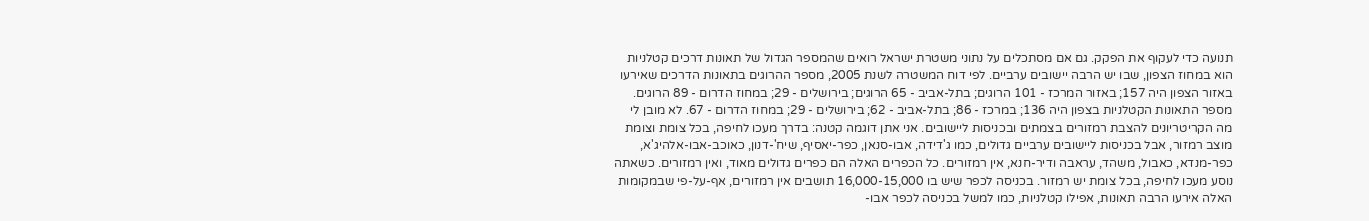תנועה כדי לעקוף את הפקק. גם אם מסתכלים על נתוני משטרת ישראל רואים שהמספר הגדול של תאונות דרכים קטלניות הוא במחוז הצפון, שבו יש הרבה יישובים ערביים. לפי דוח המשטרה לשנת 2005, מספר ההרוגים בתאונות הדרכים שאירעו באזור הצפון היה 157; באזור המרכז - 101 הרוגים; בתל-אביב - 65 הרוגים; בירושלים - 29; במחוז הדרום - 89 הרוגים. מספר התאונות הקטלניות בצפון היה 136; במרכז - 86; בתל-אביב - 62; בירושלים - 29; במחוז הדרום - 67. לא מובן לי מה הקריטריונים להצבת רמזורים בצמתים ובכניסות ליישובים. אני אתן דוגמה קטנה: בדרך מעכו לחיפה, בכל צומת וצומת מוצב רמזור, אבל בכניסות ליישובים ערביים גדולים, כמו ג'דידה, אבו-סנאן, כפר-יאסיף, שיח'-דנון, כאוכב-אבו-אלהיג'א, כפר-מנדא, כאבול, משהד, עראבה ודיר-חנא, אין רמזורים. כל הכפרים האלה הם כפרים גדולים מאוד, ואין רמזורים. כשאתה נוסע מעכו לחיפה, בכל צומת יש רמזור. בכניסה לכפר שיש בו 16,000-15,000 תושבים אין רמזורים, אף-על-פי שבמקומות האלה אירעו הרבה תאונות, אפילו קטלניות, כמו למשל בכניסה לכפר אבו-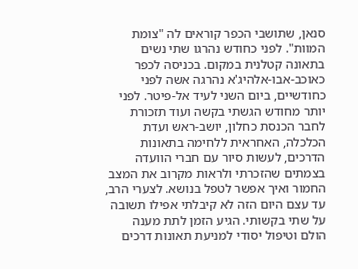סנאן, שתושבי הכפר קוראים לה "צומת המוות". לפני כחודש נהרגו שתי נשים בתאונה קטלנית במקום. בכניסה לכפר כאוכב-אבו-אלהיג'א נהרגה אשה לפני כחודשיים, ביום השני לעיד אל-פיטר. לפני יותר מחודש הגשתי בקשה ועוד תזכורת לחבר הכנסת כחלון, יושב-ראש ועדת הכלכלה, האחראית ללחימה בתאונות הדרכים, לעשות סיור עם חברי הוועדה בצמתים שהזכרתי ולראות מקרוב את המצב החמור ואיך אפשר לטפל בנושא. לצערי הרב, עד עצם היום הזה לא קיבלתי אפילו תשובה על שתי בקשותי. הגיע הזמן לתת מענה הולם וטיפול יסודי למניעת תאונות דרכים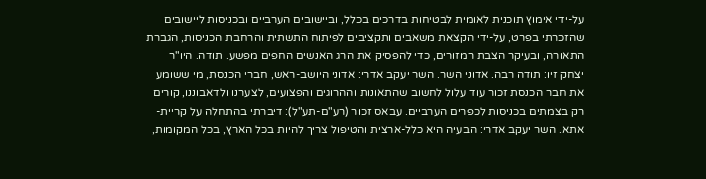על-ידי אימוץ תוכנית לאומית לבטיחות בדרכים בכלל, וביישובים הערביים ובכניסות ליישובים שהזכרתי בפרט, על-ידי הקצאת משאבים ותקציבים לפיתוח התשתית והרחבת הכניסות, הגברת התאורה, ובעיקר הצבת רמזורים, כדי להפסיק את הרג האנשים החפים מפשע. תודה. היו"ר יצחק זיו: תודה רבה. אדוני השר. השר יעקב אדרי: אדוני היושב-ראש, חברי הכנסת, מי ששומע את חבר הכנסת זכור עוד עלול לחשוב שהתאונות וההרוגים והפצועים, לצערנו ולדאבוננו, קורים רק בצמתים בכניסות לכפרים הערביים. עבאס זכור (רע"ם-תע"ל): דיברתי בהתחלה על קריית-אתא. השר יעקב אדרי: הבעיה היא כלל-ארצית והטיפול צריך להיות בכל הארץ, בכל המקומות,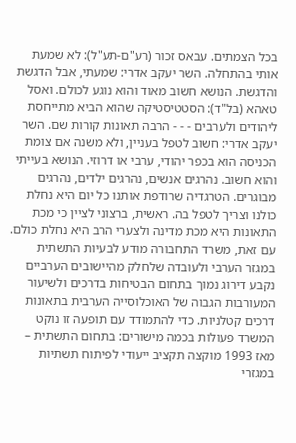בכל הצמתים. עבאס זכור (רע"ם-תע"ל): לא שמעת אותי בהתחלה. השר יעקב אדרי: שמעתי, אבל הדגשת והדגשת. הנושא חשוב מאוד והוא נוגע לכולם. ואסל טאהא (בל"ד): הסטטיסטיקה שהוא הביא מתייחסת ליהודים ולערבים - - - הרבה תאונות קורות שם. השר יעקב אדרי: חשוב לטפל בעניין, ולא משנה אם צומת הכניסה הוא בכפר יהודי, ערבי או דרוזי. הנושא בעייתי והוא חשוב. נהרגים אנשים, נהרגים ילדים, נהרגים מבוגרים. הטרגדיה שרודפת אותנו כל יום היא נחלת כולנו וצריך לטפל בה. ראשית, ברצוני לציין כי מכת התאונות היא מכת מדינה ולצערי הרב היא נחלת כולם. עם זאת, משרד התחבורה מודע לבעיות התשתית במגזר הערבי ולעובדה שלחלק מהיישובים הערביים נקבע דירוג נמוך בתחום הבטיחות בדרכים ולשיעור המעורבות הגבוה של האוכלוסייה הערבית בתאונות דרכים קטלניות. כדי להתמודד עם תופעה זו נוקט המשרד פעולות בכמה מישורים: בתחום התשתית – מאז 1993 מוקצה תקציב ייעודי לפיתוח תשתיות במגזרי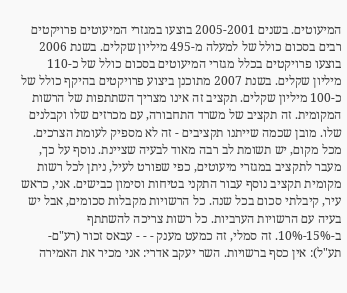המיעוטים. בשנים 2005-2001 בוצעו במגזרי המיעוטים פרויקטים רבים בסכום כולל של למעלה מ-495 מיליון שקלים. בשנת 2006 בוצעו פרויקטים בכלל מגזרי המיעוטים בסכום כולל של כ-110 מיליון שקלים. בשנת 2007 מתוכנן ביצוע פרויקטים בהיקף כולל של כ-100 מיליון שקלים. תקציב זה אינו מצריך השתתפות של הרשות המקומית. זה תקציב של משרד התחבורה, עם מכרזים שלו וקבלנים שלו. מובן שכמה שייתנו תקציבים - זה לא מספיק לעומת הצרכים. מכל מקום, יש תשומת לב רבה מאוד לבעיה שציינת. נוסף על כך, מעבר לתקציב במגזרי מיעוטים, כפי שפורט לעיל, ניתן לכל רשות מקומית תקציב נוסף עבור התקני בטיחות וסימון כבישים. אני, כראש עיר, קיבלתי סכום בכל שנה. כל הרשויות מקבלות סכומים, אבל יש בעיה עם הרשויות הערביות. כל רשות צריכה להשתתף ב-15%-10%. זה סמלי, זה כמעט מענק - - - עבאס זכור (רע"ם-תע"ל): אין כסף ברשויות. השר יעקב אדרי: אני מכיר את האמירה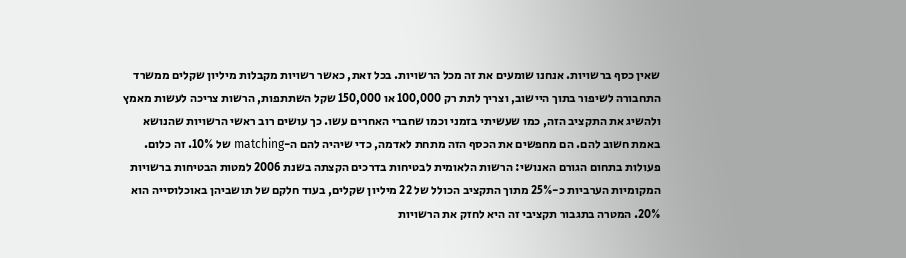שאין כסף ברשויות. אנחנו שומעים את זה מכל הרשויות. בכל זאת, כאשר רשויות מקבלות מיליון שקלים ממשרד התחבורה לשיפור בתוך היישוב, וצריך לתת רק 100,000 או 150,000 שקל השתתפות, הרשות צריכה לעשות מאמץ ולהשיג את התקציב הזה, כמו שעשיתי בזמני וכמו שחברי האחרים עשו. כך עושים רוב ראשי הרשויות שהנושא באמת חשוב להם. הם מחפשים את הכסף הזה מתחת לאדמה, כדי שיהיה להם ה-matching של 10%. זה כלום. פעולות בתחום הגורם האנושי: הרשות הלאומית לבטיחות בדרכים הקצתה בשנת 2006 למטות הבטיחות ברשויות המקומיות הערביות כ-25% מתוך התקציב הכולל של 22 מיליון שקלים, בעוד חלקם של תושביהן באוכלוסייה הוא 20%. המטרה בתגבור תקציבי זה היא לחזק את הרשויות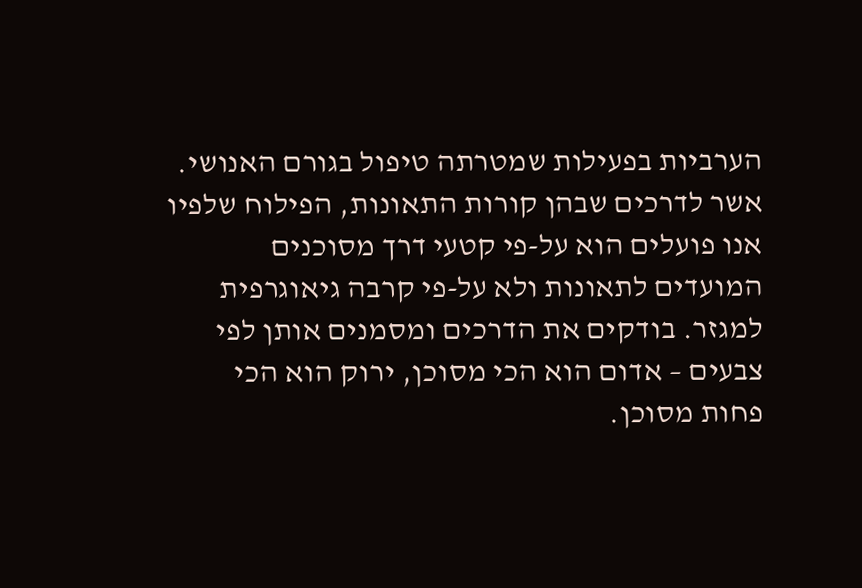הערביות בפעילות שמטרתה טיפול בגורם האנושי. אשר לדרכים שבהן קורות התאונות, הפילוח שלפיו אנו פועלים הוא על-פי קטעי דרך מסוכנים המועדים לתאונות ולא על-פי קרבה גיאוגרפית למגזר. בודקים את הדרכים ומסמנים אותן לפי צבעים – אדום הוא הכי מסוכן, ירוק הוא הכי פחות מסוכן.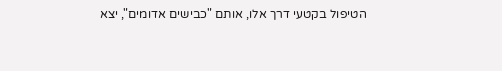הטיפול בקטעי דרך אלו, אותם "כבישים אדומים", יצא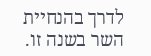לדרך בהנחיית השר בשנה זו.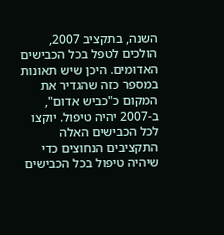השנה, בתקציב 2007, הולכים לטפל בכל הכבישים האדומים. היכן שיש תאונות במספר כזה שהגדיר את המקום כ"כביש אדום", ב-2007 יהיה טיפול. יוקצו לכל הכבישים האלה התקציבים הנחוצים כדי שיהיה טיפול בכל הכבישים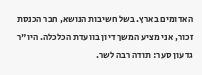האדומים בארץ. בשל חשיבות הנושא, חבר הכנסת זכור, אני מציע המשך דיון בוועדת הכלכלה. היו"ר גדעון סער: תודה רבה לשר.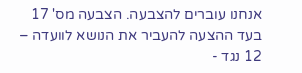אנחנו עוברים להצבעה. הצבעה מס' 17 בעד ההצעה להעביר את הנושא לוועדה – 12 נגד -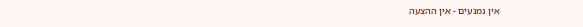אין נמנעים - אין ההצעה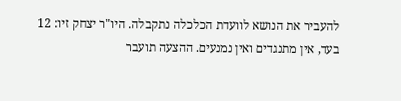להעביר את הנושא לוועדת הכלכלה נתקבלה. היו"ר יצחק זיו: 12 בעד, אין מתנגדים ואין נמנעים. ההצעה תועבר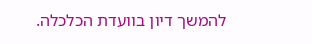להמשך דיון בוועדת הכלכלה.